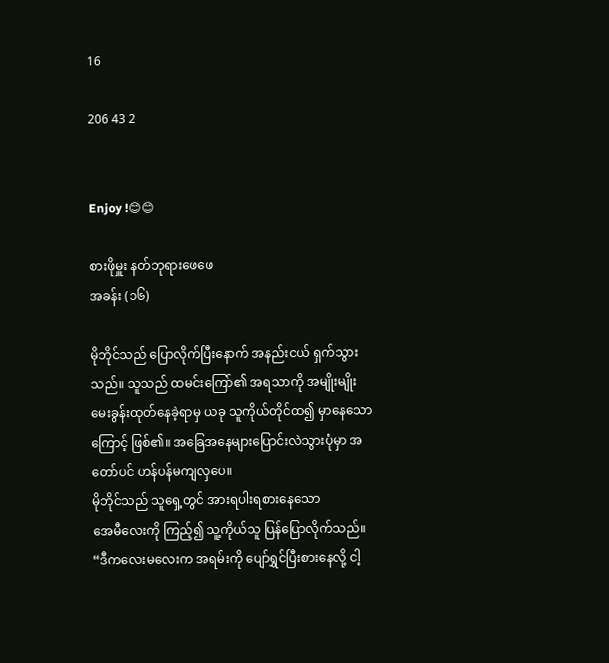16

206 43 2


Enjoy !😊😊

စားဖိုမှူး နတ်ဘုရားဖေဖေ
အခန်း (၁၆)

မိုဘိုင်သည် ပြောလိုက်ပြီး‌နောက် အနည်းငယ် ရှက်သွားသည်။ သူသည် ထမင်းကြော်၏ အရသာကို အမျိုးမျိုး မေးခွန်းထုတ်နေခဲ့ရာမှ ယခု သူကိုယ်တိုင်ထ၍ မှာနေသောကြောင့် ဖြစ်၏။ အခြေအနေများပြောင်းလဲသွားပုံမှာ အတော်ပင် ဟန်ပန်မကျလှပေ။
မိုဘိုင်သည် သူရှေ့တွင် အားရပါးရစားနေသော
အေမီလေးကို ကြည့်၍ သူ့ကိုယ်သူ ပြန်ပြောလိုက်သည်။
“ဒီကလေးမလေးက အရမ်းကို ပျော်ရွှင်ပြီးစားနေလို့ ငါ့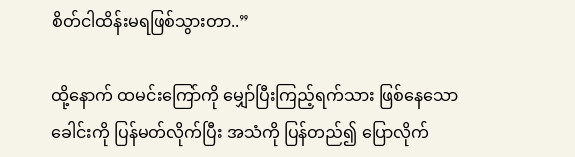စိတ်ငါထိန်းမရဖြစ်သွားတာ..”

ထို့နောက် ထမင်းကြော်ကို မျှော်ပြီးကြည့်ရက်သား ဖြစ်နေသော ခေါင်းကို ပြန်မတ်လိုက်ပြီး အသံကို ပြန်တည်၍ ပြောလိုက်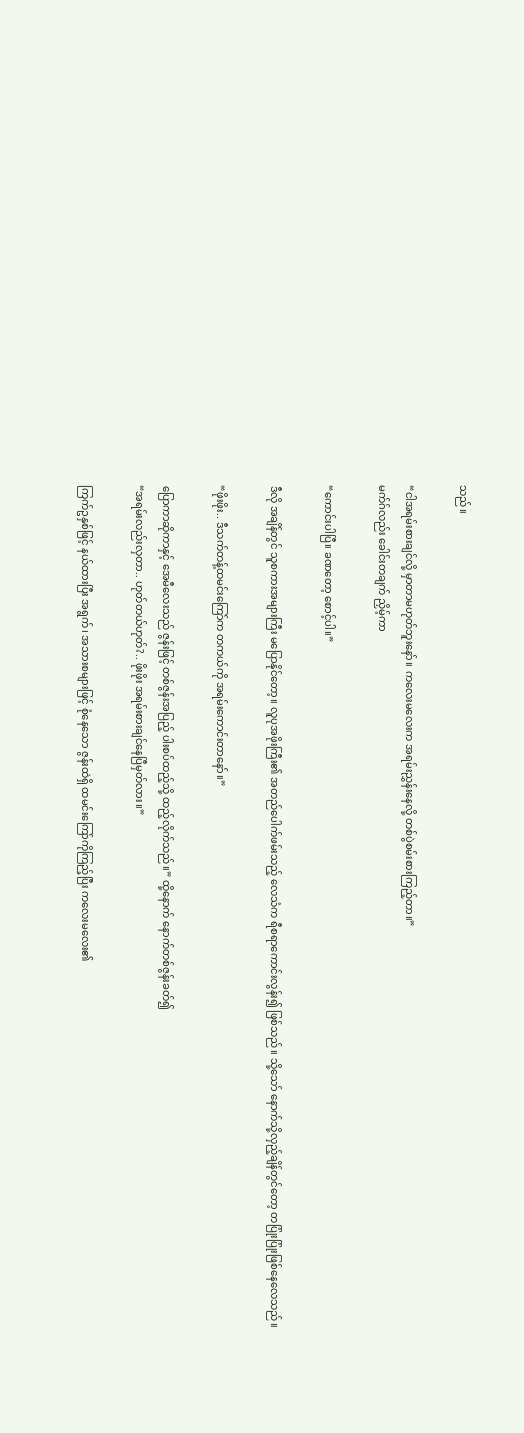သည်။

“ငါအရမ်းစားချင်လို့ မှာတာမဟုတ်ဘူးနော်။ ကလေးမလေးက အရမ်းညွှန်းနေလို့ တစ်ပွဲစမ်းစားကြည့်တာ။”
မက်ဂ်လည်း ခေါင်းတချက် ညှိမ့်ကာ

“ကောင်းပါပြီ။ ခဏတော့ စောင့်ပါ။”

ဒီလို အချိန်တွင် သူစကားအများကြီး မပြောနိုင်တော့။ လူပုအဖိုးကြီး၏ အတည်ပေါက်ဖမ်းသည့် လေသံက ရီစရာကောင်းလွန်း၍ ဖြစ်သည်။ သို့သော် နောက်သို့လှည့်ချိန်တွင်တော့ တပြုံးပြုံးဖြစ်နေလေသည်။

“ဖိုးဖိုး.. ဒီသက်တန့်ထမင်းကြော်က တကယ်ကို အရမ်းကောင်းတာနော်။”

ပြောကာဆိုကာနှင့် အေမီလေးသည် ဇွန်းဖြင့် တစ်ဇွန်းအပြည့် ပါးစပ်ထည့်သို့ ထည့်လိုက်သည်။” ထို့နောက် နောက်တစ်ဇွန်းခတ်၍
“အရမ်းလည်းလှတာ.. ဟုတ်တယ်ဟုတ်?.. ဖိုးဖိုး အရမ်းစားချင်နေပြီမှတ်လား။”

ကြက်ဥနှစ်ဖြင့် နယ်ထားပြီး အရွက်၊ အသားစများဖြင့် စုံနေသော ဇွန်းထဲရှိ ထမင်းကြော်ကိုကြည့်ပြီး ကလေးမလေး၏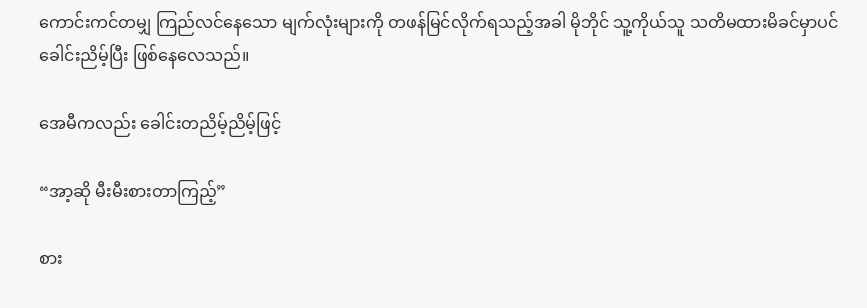ကောင်းကင်တမျှ ကြည်လင်နေသော မျက်လုံးများကို တဖန်မြင်လိုက်ရသည့်အခါ မိုဘိုင် သူ့ကိုယ်သူ သတိမထားမိခင်မှာပင် ခေါင်းညိမ့်ပြီး ဖြစ်နေလေသည်။

အေမီကလည်း ခေါင်းတညိမ့်ညိမ့်ဖြင့်

“အာ့ဆို မီးမီးစားတာကြည့်”

စား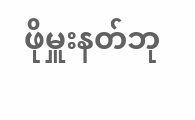ဖိုမှူးနတ်ဘု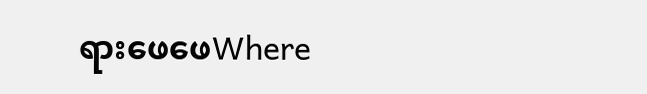ရားဖေဖေWhere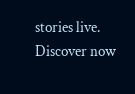stories live. Discover now